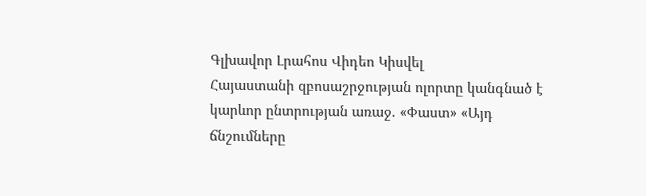Գլխավոր Լրահոս Վիդեո Կիսվել
Հայաստանի զբոսաշրջության ոլորտը կանգնած է կարևոր ընտրության առաջ. «Փաստ» «Այդ ճնշումները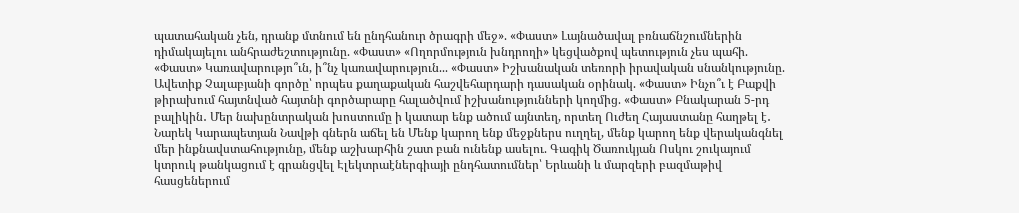պատահական չեն, դրանք մտնում են ընդհանուր ծրագրի մեջ». «Փաստ» Լայնածավալ բռնաճնշումներին դիմակայելու անհրաժեշտությունը. «Փաստ» «Ողորմություն խնդրողի» կեցվածքով պետություն չես պահի. «Փաստ» Կառավարությո՞ւն, ի՞նչ կառավարություն... «Փաստ» Իշխանական տեռորի իրավական սնանկությունը. Ավետիք Չալաբյանի գործը՝ որպես քաղաքական հաշվեհարդարի դասական օրինակ. «Փաստ» Ինչո՞ւ է Բաքվի թիրախում հայտնված հայտնի գործարարը հալածվում իշխանությունների կողմից. «Փաստ» Բնակարան 5-րդ բալիկին․ Մեր նախընտրական խոստումը ի կատար ենք ածում այնտեղ, որտեղ Ուժեղ Հայաստանը հաղթել է․ Նարեկ Կարապետյան Նավթի գներն աճել են Մենք կարող ենք մեջքներս ուղղել, մենք կարող ենք վերականգնել մեր ինքնավստահությունը, մենք աշխարհին շատ բան ունենք ասելու. Գագիկ Ծառուկյան Ոսկու շուկայում կտրուկ թանկացում է գրանցվել Էլեկտրաէներգիայի ընդհատումներ՝ Երևանի և մարզերի բազմաթիվ հասցեներում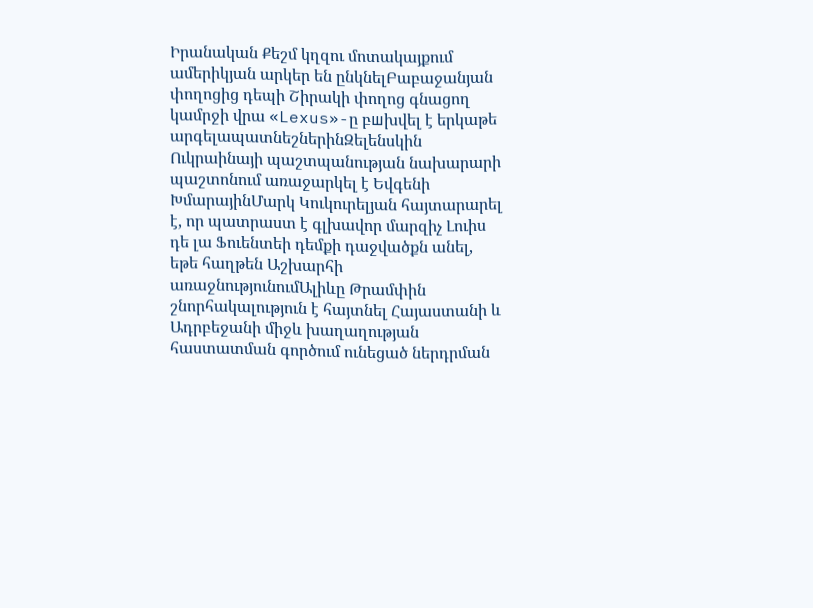Իրանական Քեշմ կղզու մոտակայքում ամերիկյան արկեր են ընկնելԲաբաջանյան փողոցից դեպի Շիրակի փողոց գնացող կամրջի վրա «Lexus»-ը բшխվել է երկաթե արգելապատնեշներինԶելենսկին Ուկրաինայի պաշտպանության նախարարի պաշտոնում առաջարկել է Եվգենի ԽմարայինՄարկ Կուկուրելյան հայտարարել է, որ պատրաստ է գլխավոր մարզիչ Լուիս դե լա Ֆուենտեի դեմքի դաջվածքն անել, եթե հաղթեն Աշխարհի առաջնությունումԱլիևը Թրամփին շնորհակալություն է հայտնել Հայաստանի և Ադրբեջանի միջև խաղաղության հաստատման գործում ունեցած ներդրման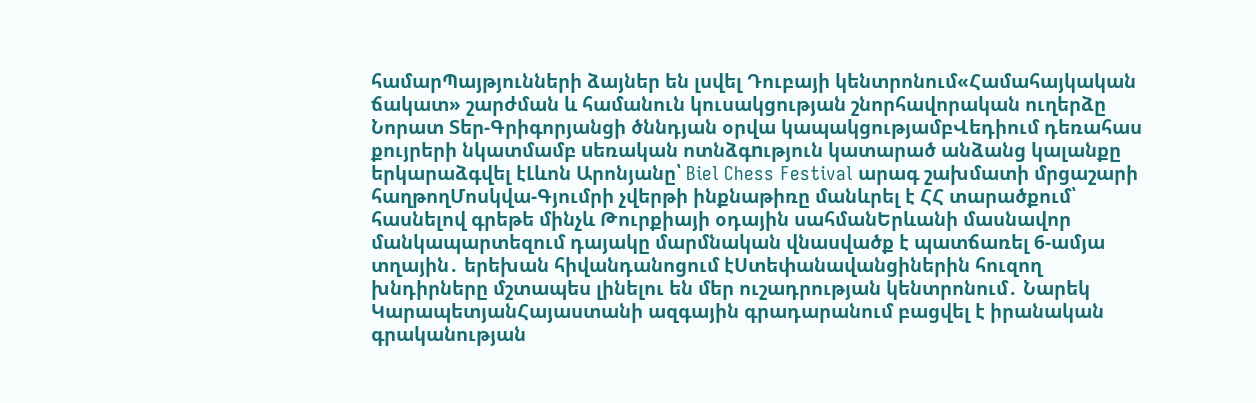համարՊայթյունների ձայներ են լսվել Դուբայի կենտրոնում«Համահայկական ճակատ» շարժման և համանուն կուսակցության շնորհավորական ուղերձը Նորատ Տեր-Գրիգորյանցի ծննդյան օրվա կապակցությամբՎեդիում դեռահաս քույրերի նկատմամբ uեռական ոտնձգnւթյուն կատարած անձանց կալանքը երկարաձգվել էԼևոն Արոնյանը՝ Biel Chess Festival արագ շախմատի մրցաշարի հաղթողՄոսկվա-Գյումրի չվերթի ինքնաթիռը մանևրել է ՀՀ տարածքում՝ հասնելով գրեթե մինչև Թուրքիայի օդային սահմանԵրևանի մասնավոր մանկապարտեզում դայակը մարմնական վնասվածք է պատճառել 6-ամյա տղային․ երեխան հիվանդանոցում էՍտեփանավանցիներին հուզող խնդիրները մշտապես լինելու են մեր ուշադրության կենտրոնում․ Նարեկ ԿարապետյանՀայաստանի ազգային գրադարանում բացվել է իրանական գրականության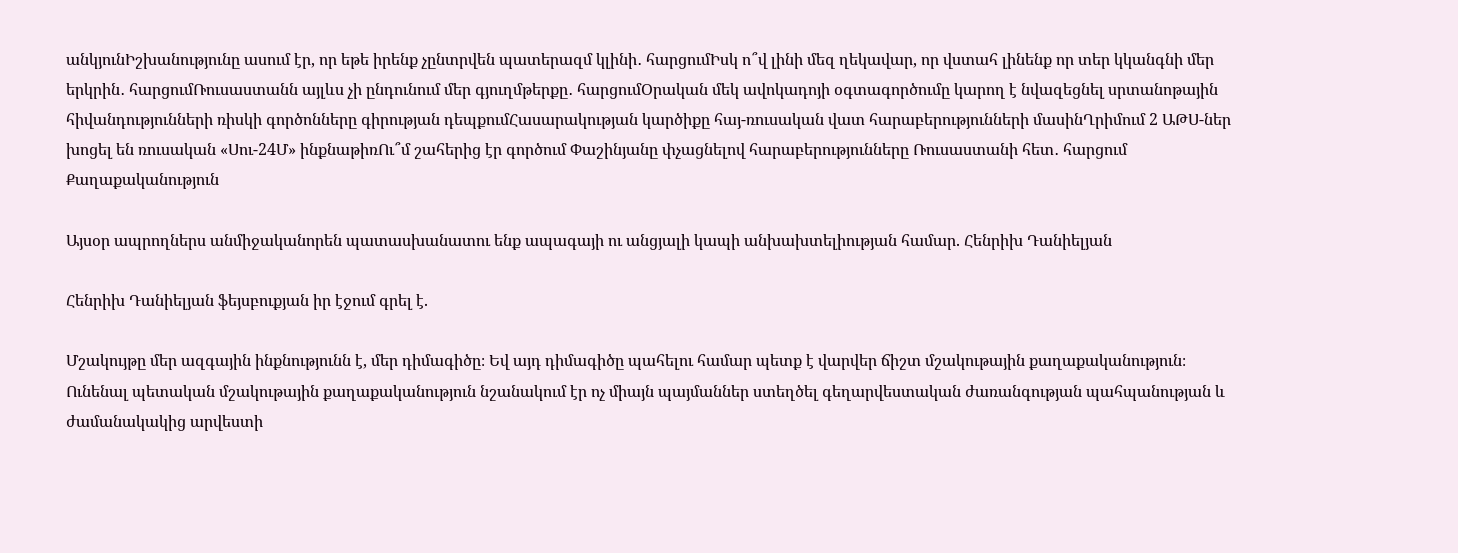անկյունԻշխանությունը ասում էր, որ եթե իրենք չընտրվեն պատերազմ կլինի․ հարցումԻսկ ո՞վ լինի մեզ ղեկավար, որ վստահ լինենք որ տեր կկանգնի մեր երկրին․ հարցումՌուսաստանն այլևս չի ընդունում մեր գյուղմթերքը․ հարցումՕրական մեկ ավոկադոյի օգտագործումը կարող է նվազեցնել սրտանոթային հիվանդությունների ռիսկի գործոնները գիրության դեպքումՀասարակության կարծիքը հայ-ռուսական վատ հարաբերությունների մասինՂրիմում 2 ԱԹՍ-ներ խոցել են ռուսական «Սու-24Մ» ինքնաթիռՈւ՞մ շահերից էր գործում Փաշինյանը փչացնելով հարաբերությունները Ռուսաստանի հետ․ հարցում
Քաղաքականություն

Այսօր ապրողներս անմիջականորեն պատասխանատու ենք ապագայի ու անցյալի կապի անխախտելիության համար. Հենրիխ Դանիելյան

Հենրիխ Դանիելյան ֆեյսբուքյան իր էջում գրել է.

Մշակույթը մեր ազգային ինքնությունն է, մեր դիմագիծը։ Եվ այդ դիմագիծը պահելու համար պետք է վարվեր ճիշտ մշակութային քաղաքականություն։
Ունենալ պետական մշակութային քաղաքականություն նշանակում էր ոչ միայն պայմաններ ստեղծել գեղարվեստական ժառանգության պահպանության և ժամանակակից արվեստի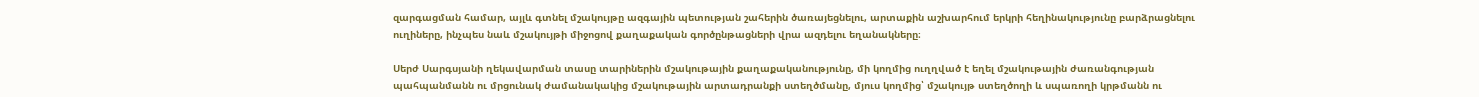զարգացման համար, այլև գտնել մշակույթը ազգային պետության շահերին ծառայեցնելու, արտաքին աշխարհում երկրի հեղինակությունը բարձրացնելու ուղիները, ինչպես նաև մշակույթի միջոցով քաղաքական գործընթացների վրա ազդելու եղանակները։

Սերժ Սարգսյանի ղեկավարման տասը տարիներին մշակութային քաղաքականությունը, մի կողմից ուղղված է եղել մշակութային ժառանգության պահպանմանն ու մրցունակ ժամանակակից մշակութային արտադրանքի ստեղծմանը, մյուս կողմից՝ մշակույթ ստեղծողի և սպառողի կրթմանն ու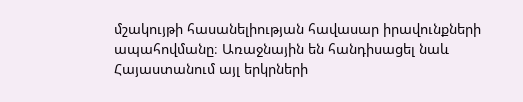մշակույթի հասանելիության հավասար իրավունքների ապահովմանը։ Առաջնային են հանդիսացել նաև Հայաստանում այլ երկրների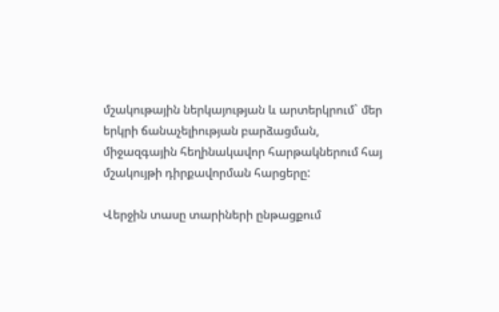մշակութային ներկայության և արտերկրում` մեր երկրի ճանաչելիության բարձացման, միջազգային հեղինակավոր հարթակներում հայ մշակույթի դիրքավորման հարցերը:

Վերջին տասը տարիների ընթացքում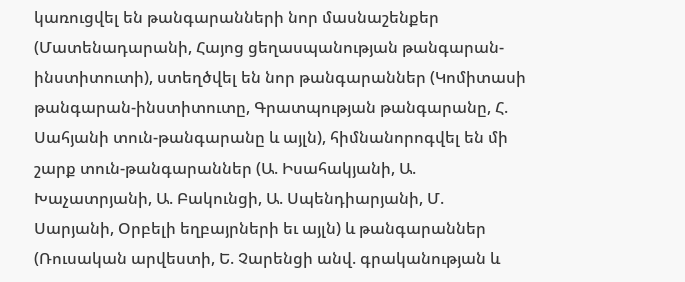կառուցվել են թանգարանների նոր մասնաշենքեր (Մատենադարանի, Հայոց ցեղասպանության թանգարան-ինստիտուտի), ստեղծվել են նոր թանգարաններ (Կոմիտասի թանգարան-ինստիտուտը, Գրատպության թանգարանը, Հ. Սահյանի տուն-թանգարանը և այլն), հիմնանորոգվել են մի շարք տուն-թանգարաններ (Ա. Իսահակյանի, Ա. Խաչատրյանի, Ա. Բակունցի, Ա. Սպենդիարյանի, Մ. Սարյանի, Օրբելի եղբայրների եւ այլն) և թանգարաններ (Ռուսական արվեստի, Ե. Չարենցի անվ. գրականության և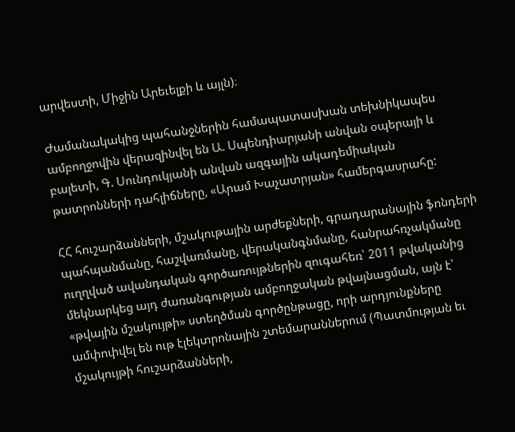արվեստի, Միջին Արեւելքի և այլն)։

Ժամանակակից պահանջներին համապատասխան տեխնիկապես ամբողջովին վերազինվել են Ա. Սպենդիարյանի անվան օպերայի և բալետի, Գ. Սունդուկյանի անվան ազգային ակադեմիական թատրոնների դահլիճները, «Արամ Խաչատրյան» համերգասրահը:

ՀՀ հուշարձանների, մշակութային արժեքների, գրադարանային ֆոնդերի պահպանմանը, հաշվառմանը, վերականգնմանը, հանրահռչակմանը ուղղված ավանդական գործառույթներին զուգահեռ՝ 2011 թվականից մեկնարկեց այդ ժառանգության ամբողջական թվայնացման, այն է՝ «թվային մշակույթի» ստեղծման գործընթացը, որի արդյունքները ամփոփվել են ութ էլեկտրոնային շտեմարաններում (Պատմության եւ մշակույթի հուշարձանների,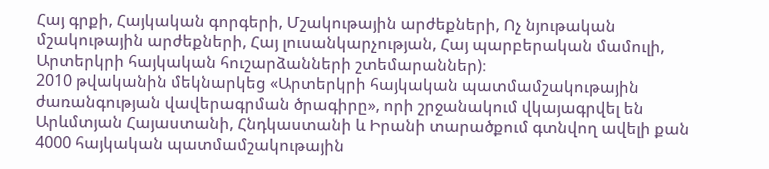Հայ գրքի, Հայկական գորգերի, Մշակութային արժեքների, Ոչ նյութական մշակութային արժեքների, Հայ լուսանկարչության, Հայ պարբերական մամուլի, Արտերկրի հայկական հուշարձանների շտեմարաններ)։
2010 թվականին մեկնարկեց «Արտերկրի հայկական պատմամշակութային ժառանգության վավերագրման ծրագիրը», որի շրջանակում վկայագրվել են Արևմտյան Հայաստանի, Հնդկաստանի և Իրանի տարածքում գտնվող ավելի քան 4000 հայկական պատմամշակութային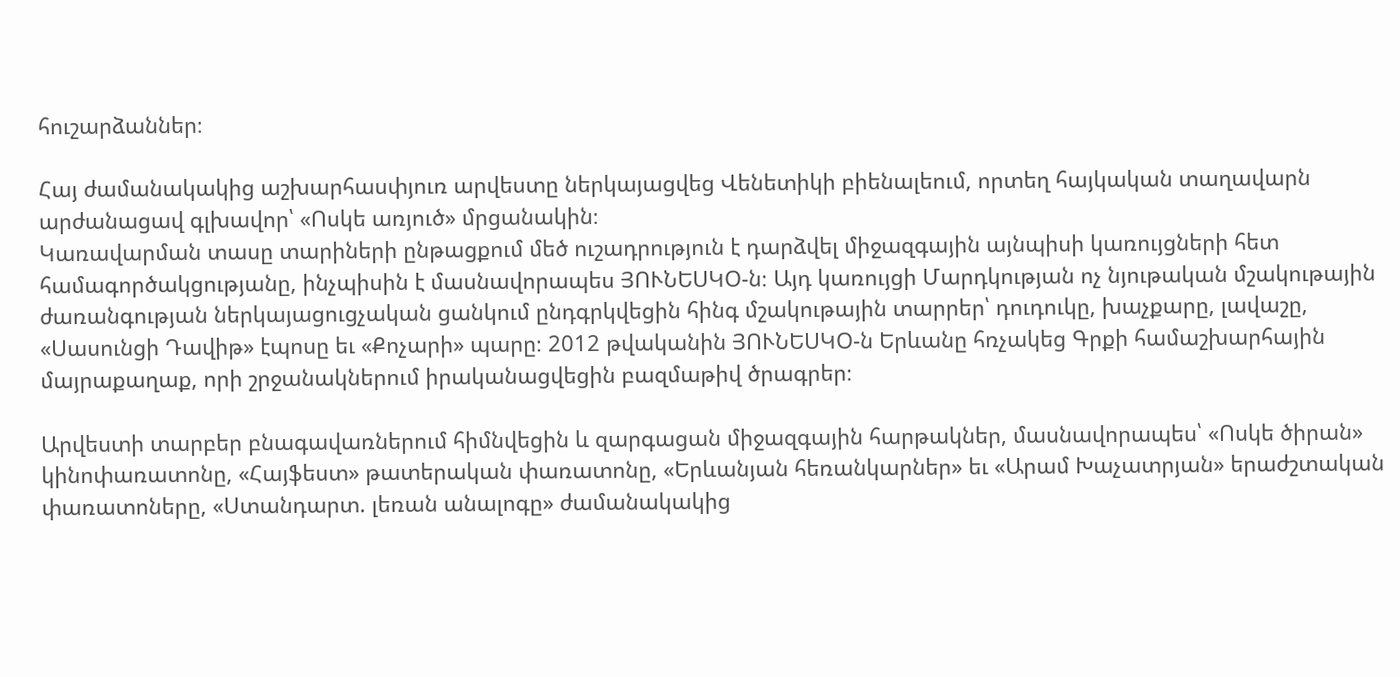հուշարձաններ։

Հայ ժամանակակից աշխարհասփյուռ արվեստը ներկայացվեց Վենետիկի բիենալեում, որտեղ հայկական տաղավարն արժանացավ գլխավոր՝ «Ոսկե առյուծ» մրցանակին։
Կառավարման տասը տարիների ընթացքում մեծ ուշադրություն է դարձվել միջազգային այնպիսի կառույցների հետ համագործակցությանը, ինչպիսին է մասնավորապես ՅՈՒՆԵՍԿՕ-ն։ Այդ կառույցի Մարդկության ոչ նյութական մշակութային ժառանգության ներկայացուցչական ցանկում ընդգրկվեցին հինգ մշակութային տարրեր՝ դուդուկը, խաչքարը, լավաշը, «Սասունցի Դավիթ» էպոսը եւ «Քոչարի» պարը։ 2012 թվականին ՅՈՒՆԵՍԿՕ-ն Երևանը հռչակեց Գրքի համաշխարհային մայրաքաղաք, որի շրջանակներում իրականացվեցին բազմաթիվ ծրագրեր։

Արվեստի տարբեր բնագավառներում հիմնվեցին և զարգացան միջազգային հարթակներ, մասնավորապես՝ «Ոսկե ծիրան» կինոփառատոնը, «Հայֆեստ» թատերական փառատոնը, «Երևանյան հեռանկարներ» եւ «Արամ Խաչատրյան» երաժշտական փառատոները, «Ստանդարտ. լեռան անալոգը» ժամանակակից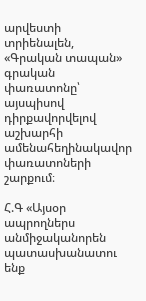արվեստի տրիենալեն, «Գրական տապան» գրական փառատոնը՝ այսպիսով դիրքավորվելով աշխարհի ամենահեղինակավոր փառատոների շարքում։

Հ.Գ «Այսօր ապրողներս անմիջականորեն պատասխանատու ենք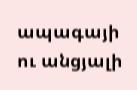ապագայի ու անցյալի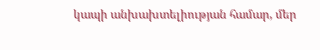կապի անխախտելիության համար, մեր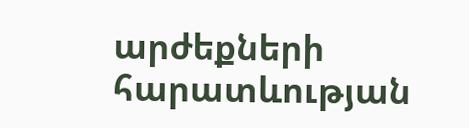արժեքների հարատևության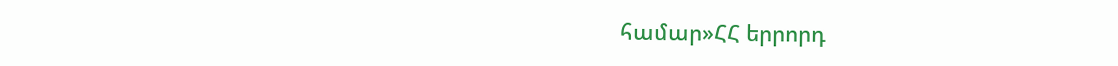համար»ՀՀ երրորդ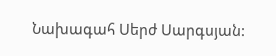Նախագահ Սերժ Սարգսյան: